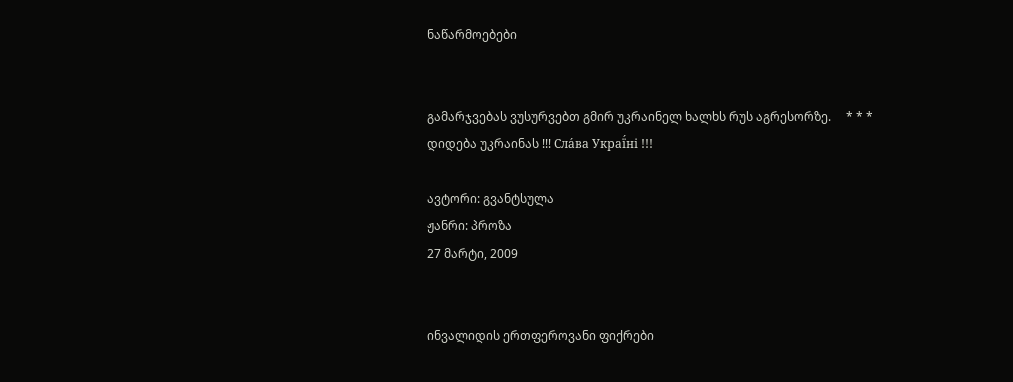ნაწარმოებები


გამარჯვებას ვუსურვებთ გმირ უკრაინელ ხალხს რუს აგრესორზე.     * * *     დიდება უკრაინას !!! Сла́ва Украї́ні !!!

ავტორი: გვანტსულა
ჟანრი: პროზა
27 მარტი, 2009


ინვალიდის ერთფეროვანი ფიქრები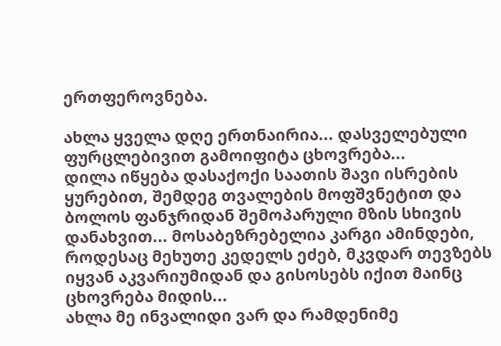ერთფეროვნება.

ახლა ყველა დღე ერთნაირია... დასველებული ფურცლებივით გამოიფიტა ცხოვრება...
დილა იწყება დასაქოქი საათის შავი ისრების ყურებით, შემდეგ თვალების მოფშვნეტით და ბოლოს ფანჯრიდან შემოპარული მზის სხივის დანახვით... მოსაბეზრებელია კარგი ამინდები, როდესაც მეხუთე კედელს ეძებ, მკვდარ თევზებს იყვან აკვარიუმიდან და გისოსებს იქით მაინც ცხოვრება მიდის...
ახლა მე ინვალიდი ვარ და რამდენიმე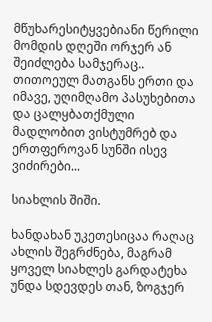მწუხარესიტყვებიანი წერილი მომდის დღეში ორჯერ ან შეიძლება სამჯერაც.. თითოეულ მათგანს ერთი და იმავე, უღიმღამო პასუხებითა და ცალყბათქმული მადლობით ვისტუმრებ და ერთფეროვან სუნში ისევ ვიძირები...

სიახლის შიში.

ხანდახან უკეთესიცაა რაღაც ახლის შეგრძნება, მაგრამ ყოველ სიახლეს გარდატეხა უნდა სდევდეს თან, ზოგჯერ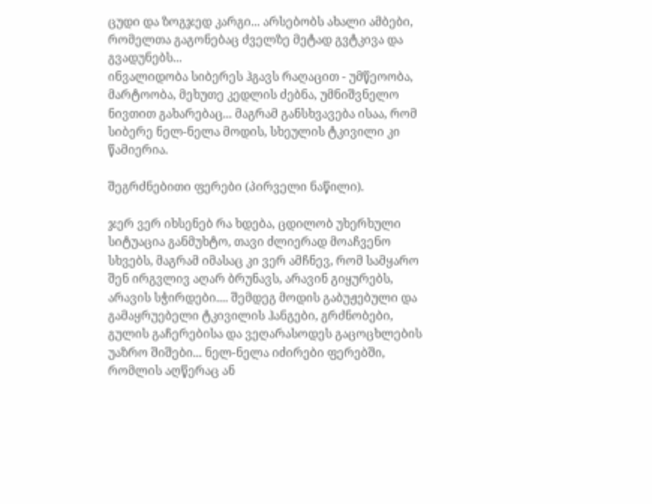ცუდი და ზოგჯედ კარგი... არსებობს ახალი ამბები, რომელთა გაგონებაც ძველზე მეტად გვტკივა და გვადუნებს...
ინვალიდობა სიბერეს ჰგავს რაღაცით - უმწეოობა, მარტოობა, მეხუთე კედლის ძებნა, უმნიშვნელო ნივთით გახარებაც... მაგრამ განსხვავება ისაა, რომ სიბერე ნელ-ნელა მოდის, სხეულის ტკივილი კი წამიერია.

შეგრძნებითი ფერები (პირველი ნაწილი).

ჯერ ვერ იხსენებ რა ხდება, ცდილობ უხერხული სიტუაცია განმუხტო, თავი ძლიერად მოაჩვენო სხვებს, მაგრამ იმასაც კი ვერ ამჩნევ, რომ სამყარო შენ ირგვლივ აღარ ბრუნავს, არავინ გიყურებს, არავის სჭირდები.... შემდეგ მოდის გაბუჟებული და გამაყრუებელი ტკივილის ჰანგები, გრძნობები, გულის გაჩერებისა და ვეღარასოდეს გაცოცხლების უაზრო შიშები... ნელ-ნელა იძირები ფერებში, რომლის აღწერაც ან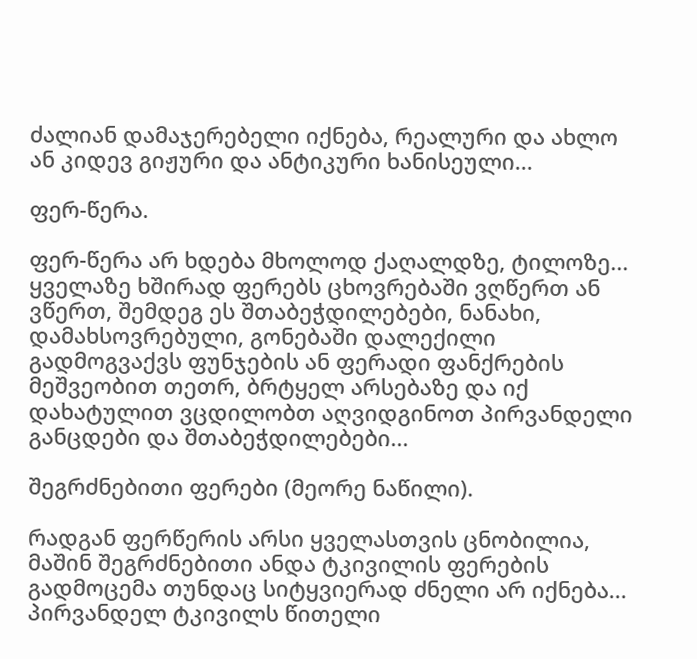ძალიან დამაჯერებელი იქნება, რეალური და ახლო ან კიდევ გიჟური და ანტიკური ხანისეული...

ფერ-წერა.

ფერ-წერა არ ხდება მხოლოდ ქაღალდზე, ტილოზე... ყველაზე ხშირად ფერებს ცხოვრებაში ვღწერთ ან ვწერთ, შემდეგ ეს შთაბეჭდილებები, ნანახი, დამახსოვრებული, გონებაში დალექილი გადმოგვაქვს ფუნჯების ან ფერადი ფანქრების მეშვეობით თეთრ, ბრტყელ არსებაზე და იქ დახატულით ვცდილობთ აღვიდგინოთ პირვანდელი განცდები და შთაბეჭდილებები...

შეგრძნებითი ფერები (მეორე ნაწილი).

რადგან ფერწერის არსი ყველასთვის ცნობილია, მაშინ შეგრძნებითი ანდა ტკივილის ფერების გადმოცემა თუნდაც სიტყვიერად ძნელი არ იქნება...
პირვანდელ ტკივილს წითელი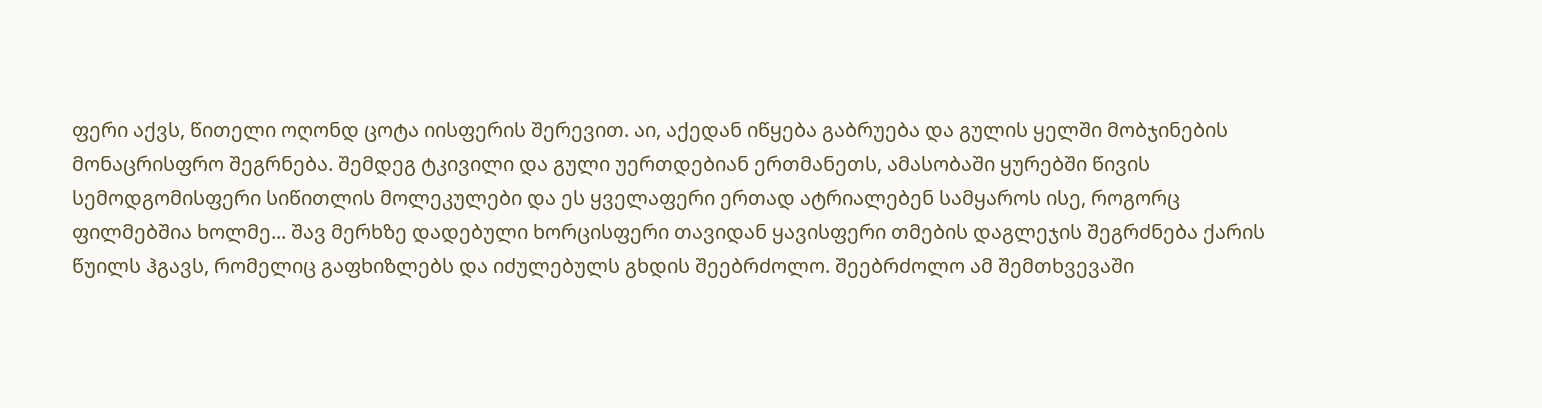ფერი აქვს, წითელი ოღონდ ცოტა იისფერის შერევით. აი, აქედან იწყება გაბრუება და გულის ყელში მობჯინების მონაცრისფრო შეგრნება. შემდეგ ტკივილი და გული უერთდებიან ერთმანეთს, ამასობაში ყურებში წივის სემოდგომისფერი სიწითლის მოლეკულები და ეს ყველაფერი ერთად ატრიალებენ სამყაროს ისე, როგორც ფილმებშია ხოლმე... შავ მერხზე დადებული ხორცისფერი თავიდან ყავისფერი თმების დაგლეჯის შეგრძნება ქარის წუილს ჰგავს, რომელიც გაფხიზლებს და იძულებულს გხდის შეებრძოლო. შეებრძოლო ამ შემთხვევაში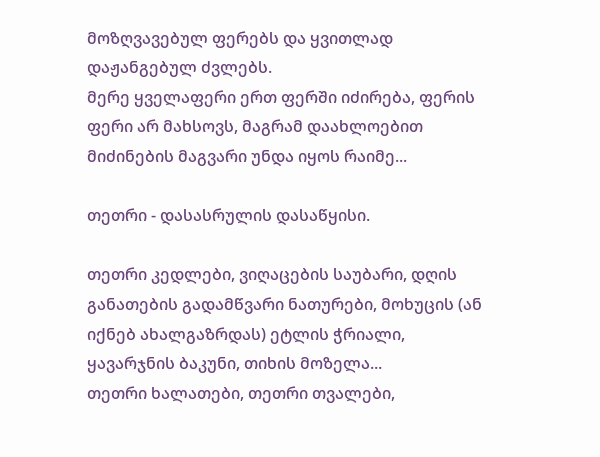მოზღვავებულ ფერებს და ყვითლად დაჟანგებულ ძვლებს.
მერე ყველაფერი ერთ ფერში იძირება, ფერის ფერი არ მახსოვს, მაგრამ დაახლოებით მიძინების მაგვარი უნდა იყოს რაიმე...

თეთრი - დასასრულის დასაწყისი.

თეთრი კედლები, ვიღაცების საუბარი, დღის განათების გადამწვარი ნათურები, მოხუცის (ან იქნებ ახალგაზრდას) ეტლის ჭრიალი, ყავარჯნის ბაკუნი, თიხის მოზელა...
თეთრი ხალათები, თეთრი თვალები,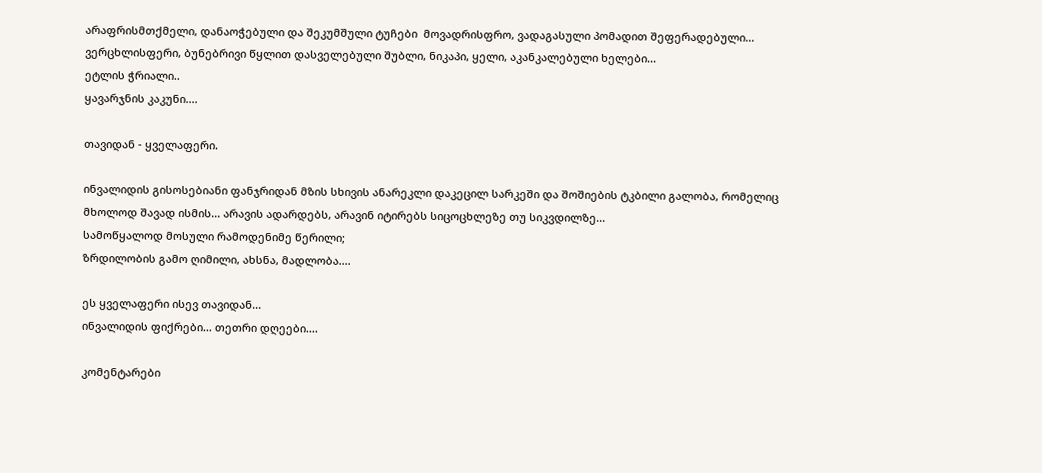არაფრისმთქმელი, დანაოჭებული და შეკუმშული ტუჩები  მოვადრისფრო, ვადაგასული პომადით შეფერადებული...
ვერცხლისფერი, ბუნებრივი წყლით დასველებული შუბლი, ნიკაპი, ყელი, აკანკალებული ხელები...
ეტლის ჭრიალი..
ყავარჯნის კაკუნი....

თავიდან - ყველაფერი.

ინვალიდის გისოსებიანი ფანჯრიდან მზის სხივის ანარეკლი დაკეცილ სარკეში და შოშიების ტკბილი გალობა, რომელიც მხოლოდ შავად ისმის... არავის ადარდებს, არავინ იტირებს სიცოცხლეზე თუ სიკვდილზე...
სამოწყალოდ მოსული რამოდენიმე წერილი;
ზრდილობის გამო ღიმილი, ახსნა, მადლობა....

ეს ყველაფერი ისევ თავიდან...
ინვალიდის ფიქრები... თეთრი დღეები....

კომენტარები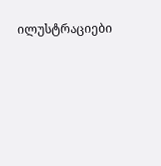ილუსტრაციები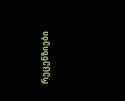რეცენზიები